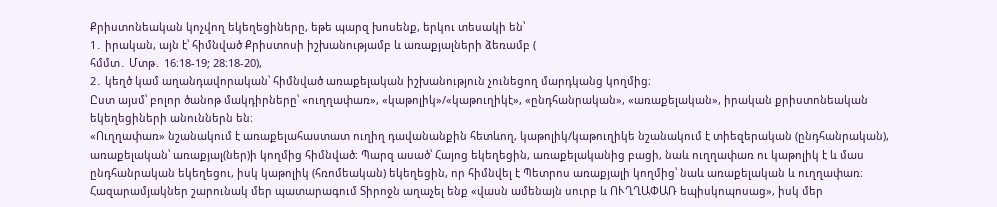Քրիստոնեական կոչվող եկեղեցիները, եթե պարզ խոսենք, երկու տեսակի են՝
1․ իրական, այն է՝ հիմնված Քրիստոսի իշխանությամբ և առաքյալների ձեռամբ (
հմմտ․ Մտթ․ 16։18-19; 28։18-20),
2․ կեղծ կամ աղանդավորական՝ հիմնված առաքելական իշխանություն չունեցող մարդկանց կողմից։
Ըստ այսմ՝ բոլոր ծանոթ մակդիրները՝ «ուղղափառ», «կաթոլիկ»/«կաթուղիկէ», «ընդհանրական», «առաքելական», իրական քրիստոնեական եկեղեցիների անուններն են։
«Ուղղափառ» նշանակում է առաքելահաստատ ուղիղ դավանանքին հետևող, կաթոլիկ/կաթուղիկե նշանակում է տիեզերական (ընդհանրական), առաքելական՝ առաքյալ(ներ)ի կողմից հիմնված։ Պարզ ասած՝ Հայոց եկեղեցին, առաքելականից բացի, նաև ուղղափառ ու կաթոլիկ է և մաս ընդհանրական եկեղեցու, իսկ կաթոլիկ (հռոմեական) եկեղեցին, որ հիմնվել է Պետրոս առաքյալի կողմից՝ նաև առաքելական և ուղղափառ։
Հազարամյակներ շարունակ մեր պատարագում Տիրոջն աղաչել ենք «վասն ամենայն սուրբ և ՈՒՂՂԱՓԱՌ եպիսկոպոսաց», իսկ մեր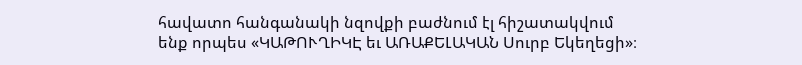հավատո հանգանակի նզովքի բաժնում էլ հիշատակվում ենք որպես «ԿԱԹՈՒՂԻԿԷ եւ ԱՌԱՔԵԼԱԿԱՆ Սուրբ Եկեղեցի»։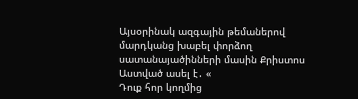Այսօրինակ ազգային թեմաներով մարդկանց խաբել փորձող սատանայածինների մասին Քրիստոս Աստված ասել է․ «
Դուք հոր կողմից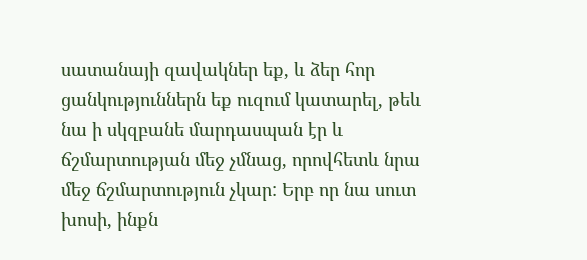սատանայի զավակներ եք, և ձեր հոր ցանկություններն եք ուզում կատարել, թեև նա ի սկզբանե մարդասպան էր և ճշմարտության մեջ չմնաց, որովհետև նրա մեջ ճշմարտություն չկար: Երբ որ նա սուտ խոսի, ինքն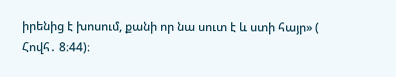իրենից է խոսում, քանի որ նա սուտ է և ստի հայր» (
Հովհ․ 8։44)։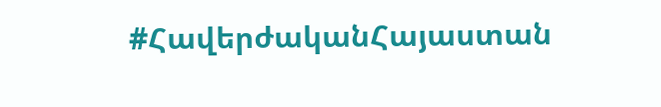#ՀավերժականՀայաստան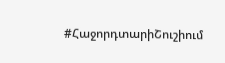#ՀաջորդտարիՇուշիում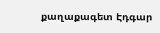քաղաքագետ Էդգար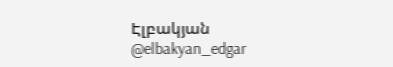Էլբակյան
@elbakyan_edgar